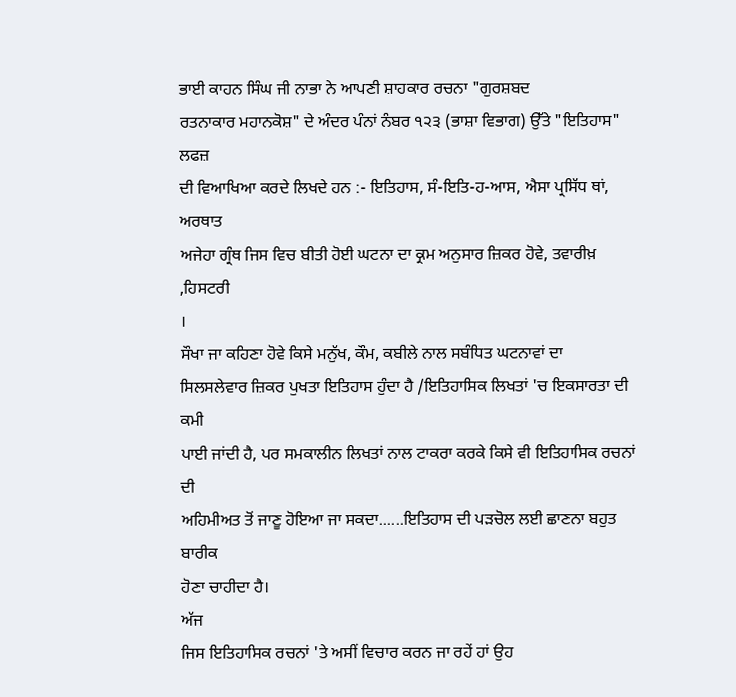ਭਾਈ ਕਾਹਨ ਸਿੰਘ ਜੀ ਨਾਭਾ ਨੇ ਆਪਣੀ ਸ਼ਾਹਕਾਰ ਰਚਨਾ "ਗੁਰਸ਼ਬਦ
ਰਤਨਾਕਾਰ ਮਹਾਨਕੋਸ਼" ਦੇ ਅੰਦਰ ਪੰਨਾਂ ਨੰਬਰ ੧੨੩ (ਭਾਸ਼ਾ ਵਿਭਾਗ) ਉੱਤੇ "ਇਤਿਹਾਸ" ਲਫਜ਼
ਦੀ ਵਿਆਖਿਆ ਕਰਦੇ ਲਿਖਦੇ ਹਨ :- ਇਤਿਹਾਸ, ਸੰ-ਇਤਿ-ਹ-ਆਸ, ਐਸਾ ਪ੍ਰਸਿੱਧ ਥਾਂ, ਅਰਥਾਤ
ਅਜੇਹਾ ਗ੍ਰੰਥ ਜਿਸ ਵਿਚ ਬੀਤੀ ਹੋਈ ਘਟਨਾ ਦਾ ਕ੍ਰਮ ਅਨੁਸਾਰ ਜ਼ਿਕਰ ਹੋਵੇ, ਤਵਾਰੀਖ਼ ,ਹਿਸਟਰੀ
।
ਸੌਖਾ ਜਾ ਕਹਿਣਾ ਹੋਵੇ ਕਿਸੇ ਮਨੁੱਖ, ਕੌਮ, ਕਬੀਲੇ ਨਾਲ ਸਬੰਧਿਤ ਘਟਨਾਵਾਂ ਦਾ
ਸਿਲਸਲੇਵਾਰ ਜ਼ਿਕਰ ਪੁਖਤਾ ਇਤਿਹਾਸ ਹੁੰਦਾ ਹੈ /ਇਤਿਹਾਸਿਕ ਲਿਖਤਾਂ 'ਚ ਇਕਸਾਰਤਾ ਦੀ ਕਮੀ
ਪਾਈ ਜਾਂਦੀ ਹੈ, ਪਰ ਸਮਕਾਲੀਨ ਲਿਖਤਾਂ ਨਾਲ ਟਾਕਰਾ ਕਰਕੇ ਕਿਸੇ ਵੀ ਇਤਿਹਾਸਿਕ ਰਚਨਾਂ ਦੀ
ਅਹਿਮੀਅਤ ਤੋਂ ਜਾਣੂ ਹੋਇਆ ਜਾ ਸਕਦਾ......ਇਤਿਹਾਸ ਦੀ ਪੜਚੋਲ ਲਈ ਛਾਣਨਾ ਬਹੁਤ ਬਾਰੀਕ
ਹੋਣਾ ਚਾਹੀਦਾ ਹੈ।
ਅੱਜ
ਜਿਸ ਇਤਿਹਾਸਿਕ ਰਚਨਾਂ 'ਤੇ ਅਸੀਂ ਵਿਚਾਰ ਕਰਨ ਜਾ ਰਹੇਂ ਹਾਂ ਉਹ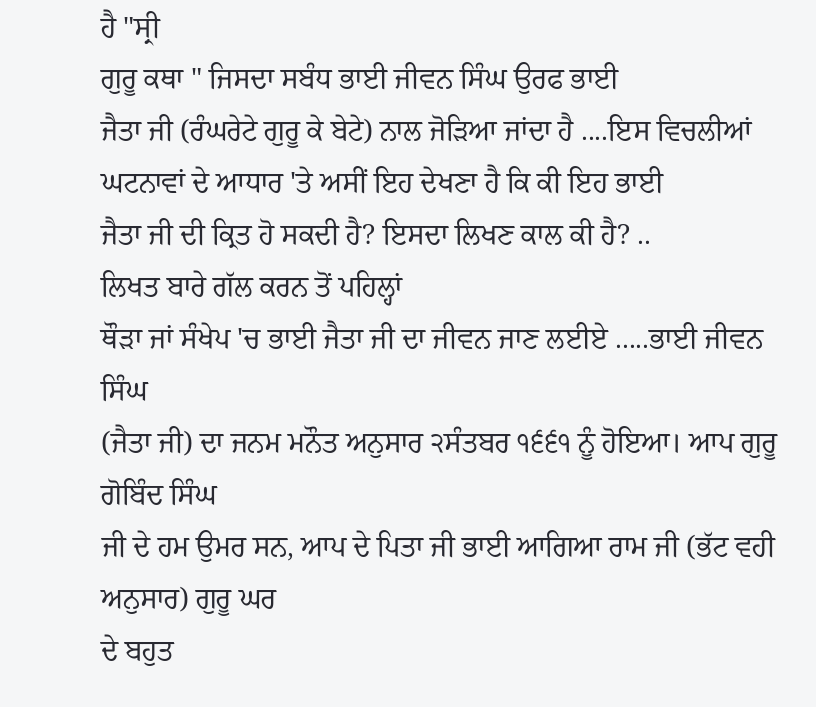ਹੈ "ਸ੍ਰੀ
ਗੁਰੂ ਕਥਾ " ਜਿਸਦਾ ਸਬੰਧ ਭਾਈ ਜੀਵਨ ਸਿੰਘ ਉਰਫ ਭਾਈ
ਜੈਤਾ ਜੀ (ਰੰਘਰੇਟੇ ਗੁਰੂ ਕੇ ਬੇਟੇ) ਨਾਲ ਜੋੜਿਆ ਜਾਂਦਾ ਹੈ ....ਇਸ ਵਿਚਲੀਆਂ
ਘਟਨਾਵਾਂ ਦੇ ਆਧਾਰ 'ਤੇ ਅਸੀਂ ਇਹ ਦੇਖਣਾ ਹੈ ਕਿ ਕੀ ਇਹ ਭਾਈ
ਜੈਤਾ ਜੀ ਦੀ ਕ੍ਰਿਤ ਹੋ ਸਕਦੀ ਹੈ? ਇਸਦਾ ਲਿਖਣ ਕਾਲ ਕੀ ਹੈ? ..
ਲਿਖਤ ਬਾਰੇ ਗੱਲ ਕਰਨ ਤੋਂ ਪਹਿਲ੍ਹਾਂ
ਥੌੜਾ ਜਾਂ ਸੰਖੇਪ 'ਚ ਭਾਈ ਜੈਤਾ ਜੀ ਦਾ ਜੀਵਨ ਜਾਣ ਲਈਏ .....ਭਾਈ ਜੀਵਨ ਸਿੰਘ
(ਜੈਤਾ ਜੀ) ਦਾ ਜਨਮ ਮਨੌਤ ਅਨੁਸਾਰ ੨ਸੰਤਬਰ ੧੬੬੧ ਨੂੰ ਹੋਇਆ। ਆਪ ਗੁਰੂ ਗੋਬਿੰਦ ਸਿੰਘ
ਜੀ ਦੇ ਹਮ ਉਮਰ ਸਨ, ਆਪ ਦੇ ਪਿਤਾ ਜੀ ਭਾਈ ਆਗਿਆ ਰਾਮ ਜੀ (ਭੱਟ ਵਹੀ ਅਨੁਸਾਰ) ਗੁਰੂ ਘਰ
ਦੇ ਬਹੁਤ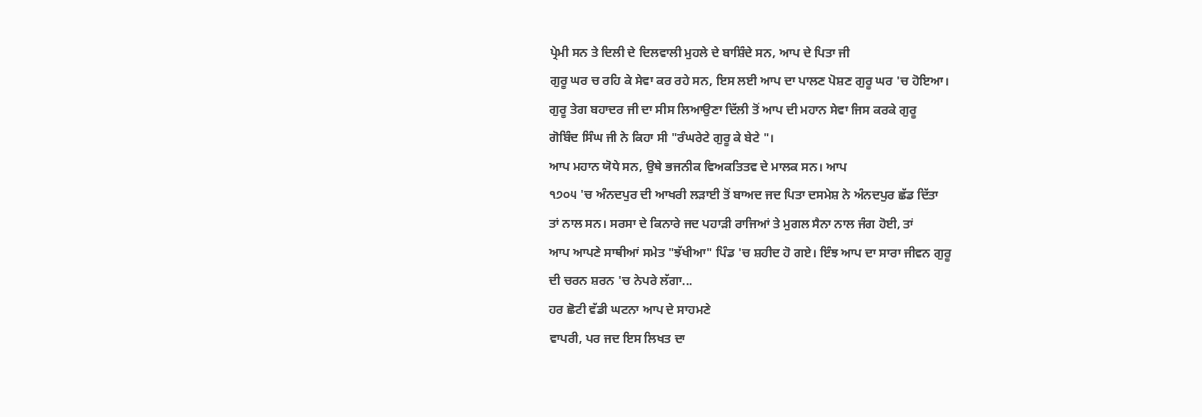ਪ੍ਰੇਮੀ ਸਨ ਤੇ ਦਿਲੀ ਦੇ ਦਿਲਵਾਲੀ ਮੁਹਲੇ ਦੇ ਬਾਸ਼ਿੰਦੇ ਸਨ, ਆਪ ਦੇ ਪਿਤਾ ਜੀ
ਗੁਰੂ ਘਰ ਚ ਰਹਿ ਕੇ ਸੇਵਾ ਕਰ ਰਹੇ ਸਨ, ਇਸ ਲਈ ਆਪ ਦਾ ਪਾਲਣ ਪੋਸ਼ਣ ਗੁਰੂ ਘਰ 'ਚ ਹੋਇਆ।
ਗੁਰੂ ਤੇਗ ਬਹਾਦਰ ਜੀ ਦਾ ਸੀਸ ਲਿਆਉਣਾ ਦਿੱਲੀ ਤੋਂ ਆਪ ਦੀ ਮਹਾਨ ਸੇਵਾ ਜਿਸ ਕਰਕੇ ਗੁਰੂ
ਗੋਬਿੰਦ ਸਿੰਘ ਜੀ ਨੇ ਕਿਹਾ ਸੀ "ਰੰਘਰੇਟੇ ਗੁਰੂ ਕੇ ਬੇਟੇ "।
ਆਪ ਮਹਾਨ ਯੋਧੇ ਸਨ, ਉਥੇ ਭਜਨੀਕ ਵਿਅਕਤਿਤਵ ਦੇ ਮਾਲਕ ਸਨ। ਆਪ
੧੭੦੫ 'ਚ ਅੰਨਦਪੁਰ ਦੀ ਆਖਰੀ ਲੜਾਈ ਤੋਂ ਬਾਅਦ ਜਦ ਪਿਤਾ ਦਸਮੇਸ਼ ਨੇ ਅੰਨਦਪੁਰ ਛੱਡ ਦਿੱਤਾ
ਤਾਂ ਨਾਲ ਸਨ। ਸਰਸਾ ਦੇ ਕਿਨਾਰੇ ਜਦ ਪਹਾੜੀ ਰਾਜਿਆਂ ਤੇ ਮੁਗਲ ਸੈਨਾ ਨਾਲ ਜੰਗ ਹੋਈ, ਤਾਂ
ਆਪ ਆਪਣੇ ਸਾਥੀਆਂ ਸਮੇਤ "ਝੱਖੀਆ" ਪਿੰਡ 'ਚ ਸ਼ਹੀਦ ਹੋ ਗਏ। ਇੰਝ ਆਪ ਦਾ ਸਾਰਾ ਜੀਵਨ ਗੁਰੂ
ਦੀ ਚਰਨ ਸ਼ਰਨ 'ਚ ਨੇਪਰੇ ਲੱਗਾ...
ਹਰ ਛੋਟੀ ਵੱਡੀ ਘਟਨਾ ਆਪ ਦੇ ਸਾਹਮਣੇ
ਵਾਪਰੀ, ਪਰ ਜਦ ਇਸ ਲਿਖਤ ਦਾ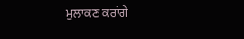ਮੁਲਾਕਣ ਕਰਾਂਗੇ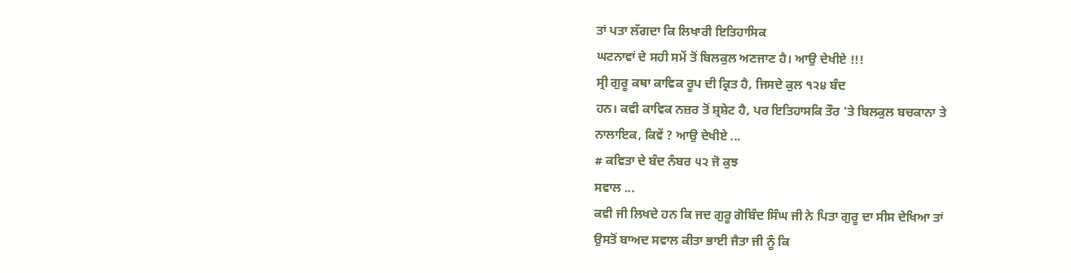ਤਾਂ ਪਤਾ ਲੱਗਦਾ ਕਿ ਲਿਖਾਰੀ ਇਤਿਹਾਸਿਕ
ਘਟਨਾਵਾਂ ਦੇ ਸਹੀ ਸਮੇਂ ਤੋਂ ਬਿਲਕੁਲ ਅਣਜਾਣ ਹੈ। ਆਉ ਦੇਖੀਏ !!!
ਸ੍ਰੀ ਗੁਰੂ ਕਥਾ ਕਾਵਿਕ ਰੂਪ ਦੀ ਕ੍ਰਿਤ ਹੈ, ਜਿਸਦੇ ਕੁਲ ੧੨੪ ਬੰਦ
ਹਨ। ਕਵੀ ਕਾਵਿਕ ਨਜ਼ਰ ਤੋਂ ਸ਼੍ਰਸ਼ੇਟ ਹੈ, ਪਰ ਇਤਿਹਾਸਕਿ ਤੌਰ 'ਤੇ ਬਿਲਕੁਲ ਬਚਕਾਨਾ ਤੇ
ਨਾਲਾਇਕ, ਕਿਵੇਂ ? ਆਉ ਦੇਖੀਏ ...
# ਕਵਿਤਾ ਦੇ ਬੰਦ ਨੰਬਰ ੫੨ ਜੋ ਕੁਝ
ਸਵਾਲ ...
ਕਵੀ ਜੀ ਲਿਖਦੇ ਹਨ ਕਿ ਜਦ ਗੁਰੂ ਗੋਬਿੰਦ ਸਿੰਘ ਜੀ ਨੇ ਪਿਤਾ ਗੁਰੂ ਦਾ ਸੀਸ ਦੇਖਿਆ ਤਾਂ
ਉਸਤੋਂ ਬਾਅਦ ਸਵਾਲ ਕੀਤਾ ਭਾਈ ਜੈਤਾ ਜੀ ਨੂੰ ਕਿ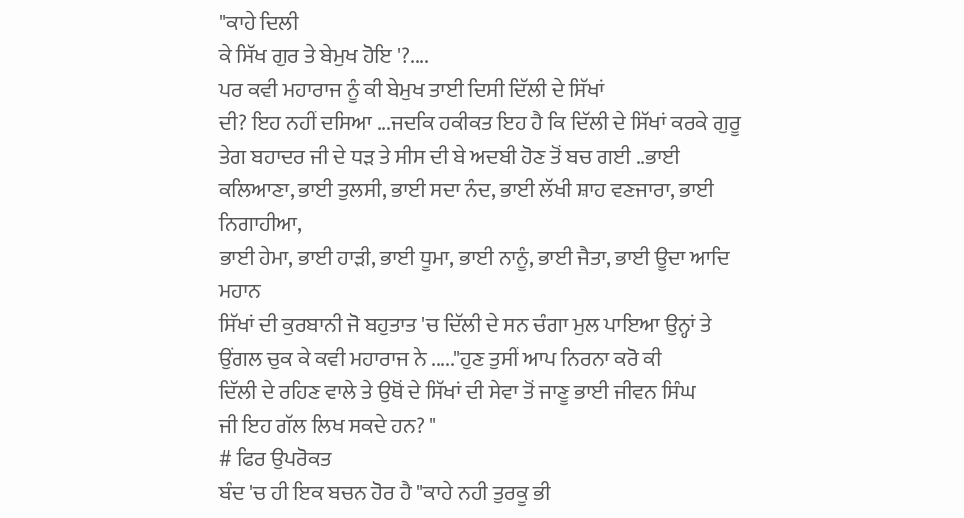"ਕਾਹੇ ਦਿਲੀ
ਕੇ ਸਿੱਖ ਗੁਰ ਤੇ ਬੇਮੁਖ ਹੋਇ '?....
ਪਰ ਕਵੀ ਮਹਾਰਾਜ ਨੂੰ ਕੀ ਬੇਮੁਖ ਤਾਈ ਦਿਸੀ ਦਿੱਲੀ ਦੇ ਸਿੱਖਾਂ
ਦੀ? ਇਹ ਨਹੀਂ ਦਸਿਆ ...ਜਦਕਿ ਹਕੀਕਤ ਇਹ ਹੈ ਕਿ ਦਿੱਲੀ ਦੇ ਸਿੱਖਾਂ ਕਰਕੇ ਗੁਰੂ
ਤੇਗ ਬਹਾਦਰ ਜੀ ਦੇ ਧੜ ਤੇ ਸੀਸ ਦੀ ਬੇ ਅਦਬੀ ਹੋਣ ਤੋਂ ਬਚ ਗਈ ..ਭਾਈ
ਕਲਿਆਣਾ, ਭਾਈ ਤੁਲਸੀ, ਭਾਈ ਸਦਾ ਨੰਦ, ਭਾਈ ਲੱਖੀ ਸ਼ਾਹ ਵਣਜਾਰਾ, ਭਾਈ ਨਿਗਾਹੀਆ,
ਭਾਈ ਹੇਮਾ, ਭਾਈ ਹਾੜੀ, ਭਾਈ ਧੂਮਾ, ਭਾਈ ਨਾਨੂੰ, ਭਾਈ ਜੈਤਾ, ਭਾਈ ਊਦਾ ਆਦਿ ਮਹਾਨ
ਸਿੱਖਾਂ ਦੀ ਕੁਰਬਾਨੀ ਜੋ ਬਹੁਤਾਤ 'ਚ ਦਿੱਲੀ ਦੇ ਸਨ ਚੰਗਾ ਮੁਲ ਪਾਇਆ ਉਨ੍ਹਾਂ ਤੇ
ਉਂਗਲ ਚੁਕ ਕੇ ਕਵੀ ਮਹਾਰਾਜ ਨੇ ....."ਹੁਣ ਤੁਸੀਂ ਆਪ ਨਿਰਨਾ ਕਰੋ ਕੀ
ਦਿੱਲੀ ਦੇ ਰਹਿਣ ਵਾਲੇ ਤੇ ਉਥੋਂ ਦੇ ਸਿੱਖਾਂ ਦੀ ਸੇਵਾ ਤੋਂ ਜਾਣੂ ਭਾਈ ਜੀਵਨ ਸਿੰਘ
ਜੀ ਇਹ ਗੱਲ ਲਿਖ ਸਕਦੇ ਹਨ? "
# ਫਿਰ ਉਪਰੋਕਤ
ਬੰਦ 'ਚ ਹੀ ਇਕ ਬਚਨ ਹੋਰ ਹੈ "ਕਾਹੇ ਨਹੀ ਤੁਰਕੂ ਭੀ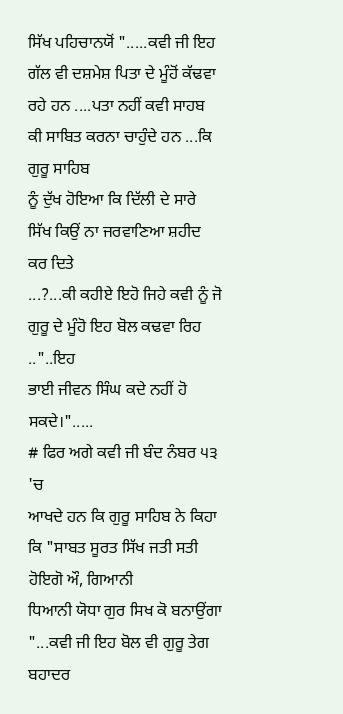ਸਿੱਖ ਪਹਿਚਾਨਯੋਂ ".....ਕਵੀ ਜੀ ਇਹ ਗੱਲ ਵੀ ਦਸ਼ਮੇਸ਼ ਪਿਤਾ ਦੇ ਮੂੰਹੋਂ ਕੱਢਵਾ
ਰਹੇ ਹਨ ....ਪਤਾ ਨਹੀਂ ਕਵੀ ਸਾਹਬ ਕੀ ਸਾਬਿਤ ਕਰਨਾ ਚਾਹੁੰਦੇ ਹਨ ...ਕਿ ਗੁਰੂ ਸਾਹਿਬ
ਨੂੰ ਦੁੱਖ ਹੋਇਆ ਕਿ ਦਿੱਲੀ ਦੇ ਸਾਰੇ ਸਿੱਖ ਕਿਉਂ ਨਾ ਜਰਵਾਣਿਆ ਸ਼ਹੀਦ ਕਰ ਦਿਤੇ
...?...ਕੀ ਕਹੀਏ ਇਹੋ ਜਿਹੇ ਕਵੀ ਨੂੰ ਜੋ ਗੁਰੂ ਦੇ ਮੂੰਹੋ ਇਹ ਬੋਲ ਕਢਵਾ ਰਿਹ .."..ਇਹ
ਭਾਈ ਜੀਵਨ ਸਿੰਘ ਕਦੇ ਨਹੀਂ ਹੋ ਸਕਦੇ।".....
# ਫਿਰ ਅਗੇ ਕਵੀ ਜੀ ਬੰਦ ਨੰਬਰ ੫੩ 'ਚ
ਆਖਦੇ ਹਨ ਕਿ ਗੁਰੂ ਸਾਹਿਬ ਨੇ ਕਿਹਾ ਕਿ "ਸਾਬਤ ਸੂਰਤ ਸਿੱਖ ਜਤੀ ਸਤੀ ਹੋਇਗੋ ਔ, ਗਿਆਨੀ
ਧਿਆਨੀ ਯੋਧਾ ਗੁਰ ਸਿਖ ਕੋ ਬਨਾਉਂਗਾ "...ਕਵੀ ਜੀ ਇਹ ਬੋਲ ਵੀ ਗੁਰੂ ਤੇਗ ਬਹਾਦਰ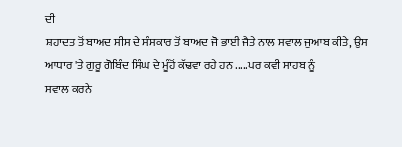ਦੀ
ਸ਼ਹਾਦਤ ਤੋਂ ਬਾਅਦ ਸੀਸ ਦੇ ਸੰਸਕਾਰ ਤੋਂ ਬਾਅਦ ਜੋ ਭਾਈ ਜੈਤੇ ਨਾਲ ਸਵਾਲ ਜੁਆਬ ਕੀਤੇ, ਉਸ
ਆਧਾਰ 'ਤੇ ਗੁਰੂ ਗੋਬਿੰਦ ਸਿੰਘ ਦੇ ਮੂੰਹੋਂ ਕੱਢਵਾ ਰਹੇ ਹਨ .....ਪਰ ਕਵੀ ਸਾਹਬ ਨੂੰ
ਸਵਾਲ ਕਰਨੇ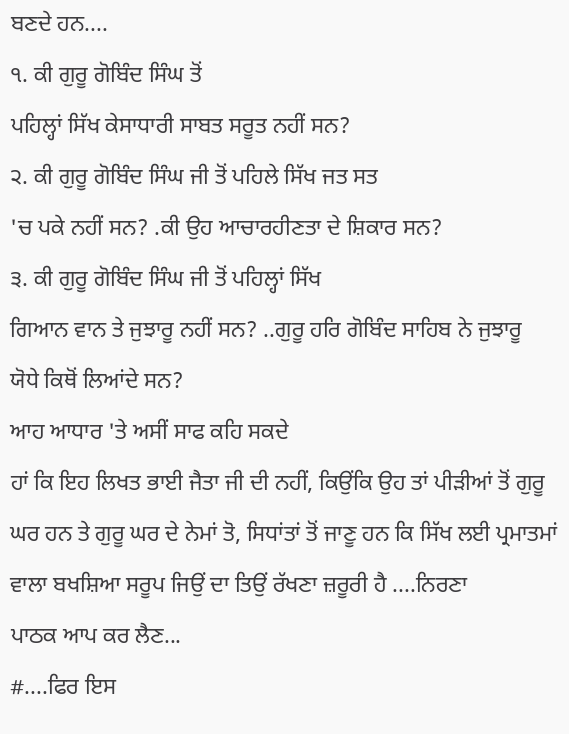ਬਣਦੇ ਹਨ....
੧. ਕੀ ਗੁਰੂ ਗੋਬਿੰਦ ਸਿੰਘ ਤੋਂ
ਪਹਿਲ੍ਹਾਂ ਸਿੱਖ ਕੇਸਾਧਾਰੀ ਸਾਬਤ ਸਰੂਤ ਨਹੀਂ ਸਨ?
੨. ਕੀ ਗੁਰੂ ਗੋਬਿੰਦ ਸਿੰਘ ਜੀ ਤੋਂ ਪਹਿਲੇ ਸਿੱਖ ਜਤ ਸਤ
'ਚ ਪਕੇ ਨਹੀਂ ਸਨ? .ਕੀ ਉਹ ਆਚਾਰਹੀਣਤਾ ਦੇ ਸ਼ਿਕਾਰ ਸਨ?
੩. ਕੀ ਗੁਰੂ ਗੋਬਿੰਦ ਸਿੰਘ ਜੀ ਤੋਂ ਪਹਿਲ੍ਹਾਂ ਸਿੱਖ
ਗਿਆਨ ਵਾਨ ਤੇ ਜੁਝਾਰੂ ਨਹੀਂ ਸਨ? ..ਗੁਰੂ ਹਰਿ ਗੋਬਿੰਦ ਸਾਹਿਬ ਨੇ ਜੁਝਾਰੂ
ਯੋਧੇ ਕਿਥੋਂ ਲਿਆਂਦੇ ਸਨ?
ਆਹ ਆਧਾਰ 'ਤੇ ਅਸੀਂ ਸਾਫ ਕਹਿ ਸਕਦੇ
ਹਾਂ ਕਿ ਇਹ ਲਿਖਤ ਭਾਈ ਜੈਤਾ ਜੀ ਦੀ ਨਹੀਂ, ਕਿਉਂਕਿ ਉਹ ਤਾਂ ਪੀੜੀਆਂ ਤੋਂ ਗੁਰੂ
ਘਰ ਹਨ ਤੇ ਗੁਰੂ ਘਰ ਦੇ ਨੇਮਾਂ ਤੋ, ਸਿਧਾਂਤਾਂ ਤੋਂ ਜਾਣੂ ਹਨ ਕਿ ਸਿੱਖ ਲਈ ਪ੍ਰਮਾਤਮਾਂ
ਵਾਲਾ ਬਖਸ਼ਿਆ ਸਰੂਪ ਜਿਉਂ ਦਾ ਤਿਉਂ ਰੱਖਣਾ ਜ਼ਰੂਰੀ ਹੈ ....ਨਿਰਣਾ
ਪਾਠਕ ਆਪ ਕਰ ਲੈਣ...
#....ਫਿਰ ਇਸ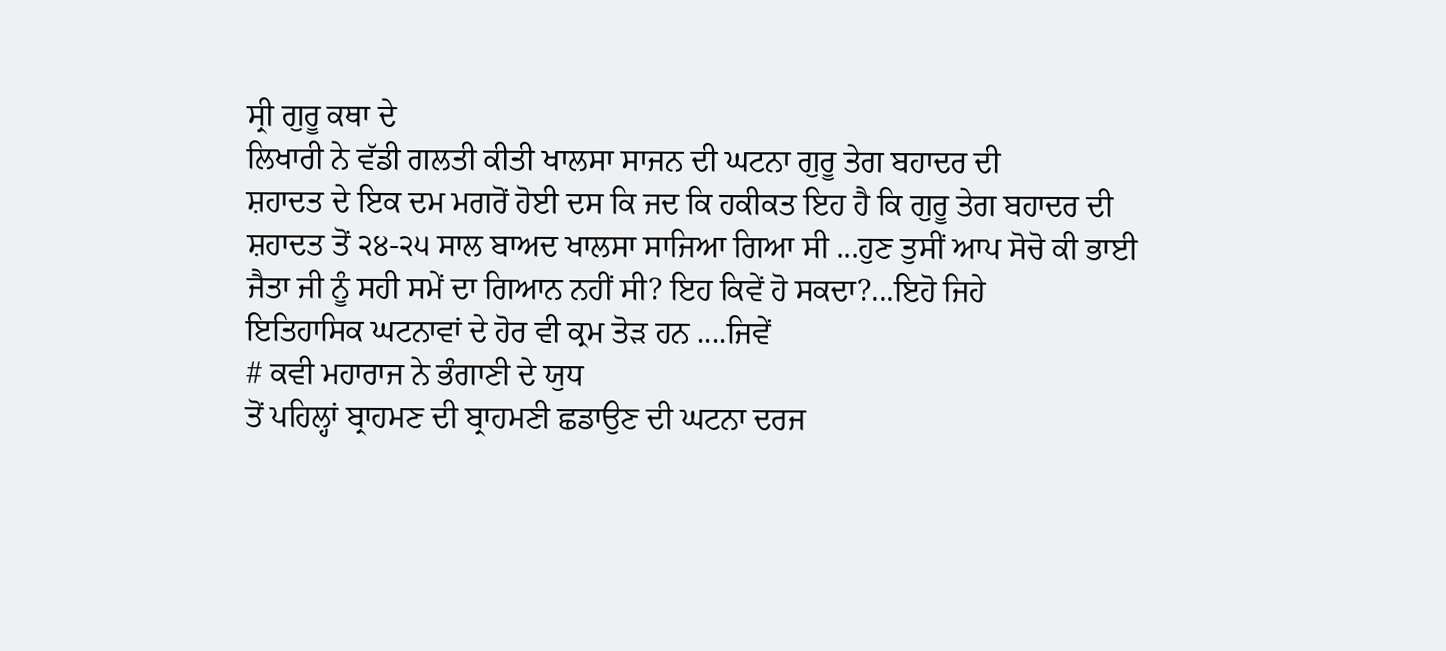ਸ੍ਰੀ ਗੁਰੂ ਕਥਾ ਦੇ
ਲਿਖਾਰੀ ਨੇ ਵੱਡੀ ਗਲਤੀ ਕੀਤੀ ਖਾਲਸਾ ਸਾਜਨ ਦੀ ਘਟਨਾ ਗੁਰੂ ਤੇਗ ਬਹਾਦਰ ਦੀ
ਸ਼ਹਾਦਤ ਦੇ ਇਕ ਦਮ ਮਗਰੋਂ ਹੋਈ ਦਸ ਕਿ ਜਦ ਕਿ ਹਕੀਕਤ ਇਹ ਹੈ ਕਿ ਗੁਰੂ ਤੇਗ ਬਹਾਦਰ ਦੀ
ਸ਼ਹਾਦਤ ਤੋਂ ੨੪-੨੫ ਸਾਲ ਬਾਅਦ ਖਾਲਸਾ ਸਾਜਿਆ ਗਿਆ ਸੀ ...ਹੁਣ ਤੁਸੀਂ ਆਪ ਸੋਚੋ ਕੀ ਭਾਈ
ਜੈਤਾ ਜੀ ਨੂੰ ਸਹੀ ਸਮੇਂ ਦਾ ਗਿਆਨ ਨਹੀਂ ਸੀ? ਇਹ ਕਿਵੇਂ ਹੋ ਸਕਦਾ?...ਇਹੋ ਜਿਹੇ
ਇਤਿਹਾਸਿਕ ਘਟਨਾਵਾਂ ਦੇ ਹੋਰ ਵੀ ਕ੍ਰਮ ਤੋੜ ਹਨ ....ਜਿਵੇਂ
# ਕਵੀ ਮਹਾਰਾਜ ਨੇ ਭੰਗਾਣੀ ਦੇ ਯੁਧ
ਤੋਂ ਪਹਿਲ੍ਹਾਂ ਬ੍ਰਾਹਮਣ ਦੀ ਬ੍ਰਾਹਮਣੀ ਛਡਾਉਣ ਦੀ ਘਟਨਾ ਦਰਜ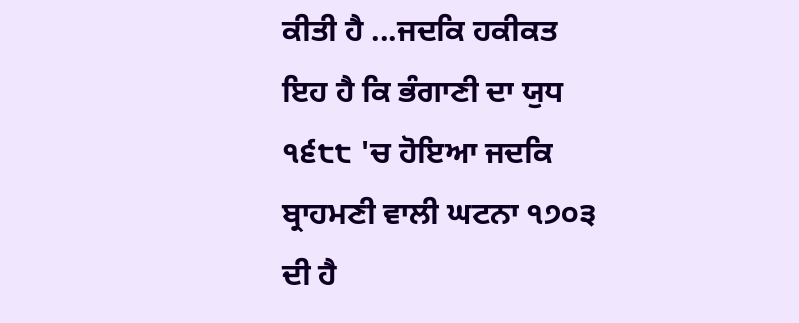ਕੀਤੀ ਹੈ ...ਜਦਕਿ ਹਕੀਕਤ
ਇਹ ਹੈ ਕਿ ਭੰਗਾਣੀ ਦਾ ਯੁਧ ੧੬੮੮ 'ਚ ਹੋਇਆ ਜਦਕਿ ਬ੍ਰਾਹਮਣੀ ਵਾਲੀ ਘਟਨਾ ੧੭੦੩ ਦੀ ਹੈ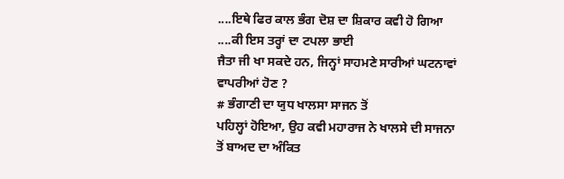....ਇਥੇ ਫਿਰ ਕਾਲ ਭੰਗ ਦੋਸ਼ ਦਾ ਸ਼ਿਕਾਰ ਕਵੀ ਹੋ ਗਿਆ ....ਕੀ ਇਸ ਤਰ੍ਹਾਂ ਦਾ ਟਪਲਾ ਭਾਈ
ਜੈਤਾ ਜੀ ਖਾ ਸਕਦੇ ਹਨ, ਜਿਨ੍ਹਾਂ ਸਾਹਮਣੇ ਸਾਰੀਆਂ ਘਟਨਾਵਾਂ ਵਾਪਰੀਆਂ ਹੋਣ ?
# ਭੰਗਾਣੀ ਦਾ ਯੁਧ ਖਾਲਸਾ ਸਾਜਨ ਤੋਂ
ਪਹਿਲ੍ਹਾਂ ਹੋਇਆ, ਉਹ ਕਵੀ ਮਹਾਰਾਜ ਨੇ ਖਾਲਸੇ ਦੀ ਸਾਜਨਾ ਤੋਂ ਬਾਅਦ ਦਾ ਅੰਕਿਤ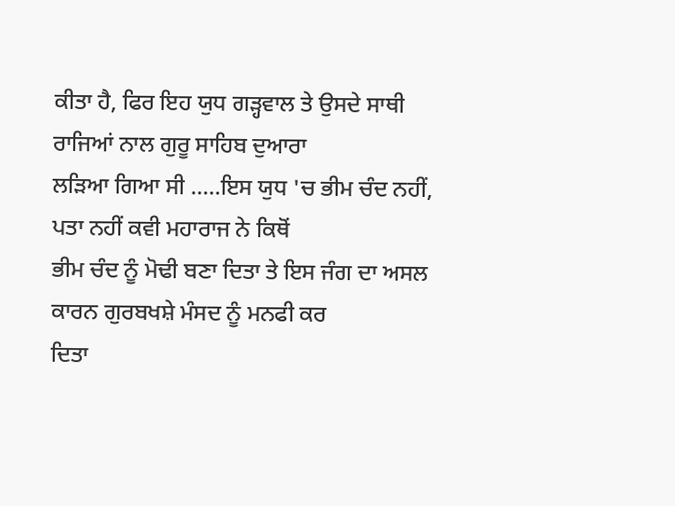ਕੀਤਾ ਹੈ, ਫਿਰ ਇਹ ਯੁਧ ਗੜ੍ਹਵਾਲ ਤੇ ਉਸਦੇ ਸਾਥੀ ਰਾਜਿਆਂ ਨਾਲ ਗੁਰੂ ਸਾਹਿਬ ਦੁਆਰਾ
ਲੜਿਆ ਗਿਆ ਸੀ .....ਇਸ ਯੁਧ 'ਚ ਭੀਮ ਚੰਦ ਨਹੀਂ, ਪਤਾ ਨਹੀਂ ਕਵੀ ਮਹਾਰਾਜ ਨੇ ਕਿਥੋਂ
ਭੀਮ ਚੰਦ ਨੂੰ ਮੋਢੀ ਬਣਾ ਦਿਤਾ ਤੇ ਇਸ ਜੰਗ ਦਾ ਅਸਲ ਕਾਰਨ ਗੁਰਬਖਸ਼ੇ ਮੰਸਦ ਨੂੰ ਮਨਫੀ ਕਰ
ਦਿਤਾ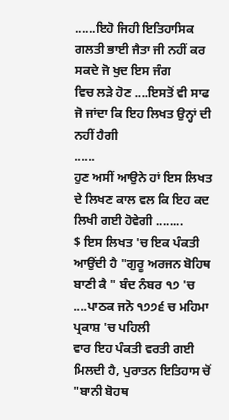......ਇਹੋ ਜਿਹੀ ਇਤਿਹਾਸਿਕ ਗਲਤੀ ਭਾਈ ਜੈਤਾ ਜੀ ਨਹੀਂ ਕਰ ਸਕਦੇ ਜੋ ਖੁਦ ਇਸ ਜੰਗ
ਵਿਚ ਲੜੇ ਹੋਣ ....ਇਸਤੋਂ ਵੀ ਸਾਫ ਜੋ ਜਾਂਦਾ ਕਿ ਇਹ ਲਿਖਤ ਉਨ੍ਹਾਂ ਦੀ ਨਹੀਂ ਹੈਗੀ
......
ਹੁਣ ਅਸੀਂ ਆਉਨੇ ਹਾਂ ਇਸ ਲਿਖਤ ਦੇ ਲਿਖਣ ਕਾਲ ਵਲ ਕਿ ਇਹ ਕਦ
ਲਿਖੀ ਗਈ ਹੋਵੇਗੀ ........
$ ਇਸ ਲਿਖਤ 'ਚ ਇਕ ਪੰਕਤੀ ਆਉਂਦੀ ਹੈ "ਗੁਰੂ ਅਰਜਨ ਬੋਹਿਥ
ਬਾਣੀ ਕੈ " ਬੰਦ ਨੰਬਰ ੧੭ 'ਚ ....ਪਾਠਕ ਜਨੋ ੧੭੭੬ ਚ ਮਹਿਮਾ ਪ੍ਰਕਾਸ਼ 'ਚ ਪਹਿਲੀ
ਵਾਰ ਇਹ ਪੰਕਤੀ ਵਰਤੀ ਗਈ ਮਿਲਦੀ ਹੈ, ਪੁਰਾਤਨ ਇਤਿਹਾਸ ਚੋਂ "ਬਾਨੀ ਬੋਹਥ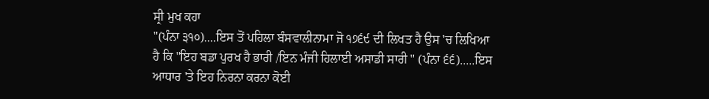ਸ੍ਰੀ ਮੁਖ ਕਹਾ
"(ਪੰਨਾ ੩੧੦)....ਇਸ ਤੋਂ ਪਹਿਲਾ ਬੰਸਵਾਲੀਨਾਮਾ ਜੋ ੧੭੬੯ ਦੀ ਲਿਖਤ ਹੈ ਉਸ 'ਚ ਲਿਖਿਆ
ਹੈ ਕਿ "ਇਹ ਬਡਾ ਪੁਰਖ ਹੈ ਭਾਰੀ /ਇਨ ਮੰਜੀ ਹਿਲਾਈ ਅਸਾਡੀ ਸਾਰੀ " (ਪੰਨਾ ੬੬).....ਇਸ
ਆਧਾਰ 'ਤੇ ਇਹ ਨਿਰਨਾ ਕਰਨਾ ਕੋਈ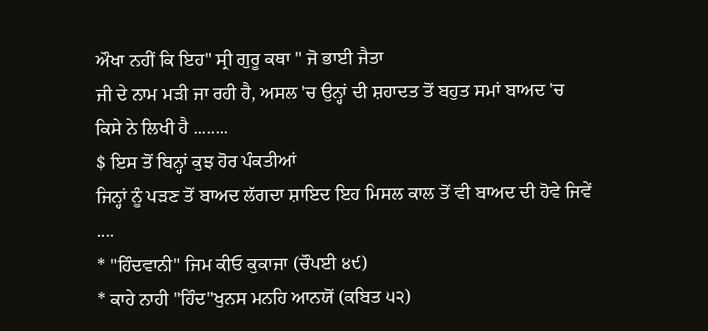ਔਖਾ ਨਹੀਂ ਕਿ ਇਹ" ਸ੍ਰੀ ਗੁਰੂ ਕਥਾ " ਜੋ ਭਾਈ ਜੈਤਾ
ਜੀ ਦੇ ਨਾਮ ਮੜੀ ਜਾ ਰਹੀ ਹੈ, ਅਸਲ 'ਚ ਉਨ੍ਹਾਂ ਦੀ ਸ਼ਹਾਦਤ ਤੋਂ ਬਹੁਤ ਸਮਾਂ ਬਾਅਦ 'ਚ
ਕਿਸੇ ਨੇ ਲਿਖੀ ਹੈ ........
$ ਇਸ ਤੋਂ ਬਿਨ੍ਹਾਂ ਕੁਝ ਹੋਰ ਪੰਕਤੀਆਂ
ਜਿਨ੍ਹਾਂ ਨੂੰ ਪੜਣ ਤੋਂ ਬਾਅਦ ਲੱਗਦਾ ਸ਼ਾਇਦ ਇਹ ਮਿਸਲ ਕਾਲ ਤੋਂ ਵੀ ਬਾਅਦ ਦੀ ਹੋਵੇ ਜਿਵੇਂ
....
* "ਹਿੰਦਵਾਨੀ" ਜਿਮ ਕੀਓ ਕੁਕਾਜਾ (ਚੌਪਈ ੪੯)
* ਕਾਹੇ ਨਾਹੀ "ਹਿੰਦ"ਖੁਨਸ ਮਨਹਿ ਆਨਯੋਂ (ਕਬਿਤ ੫੨)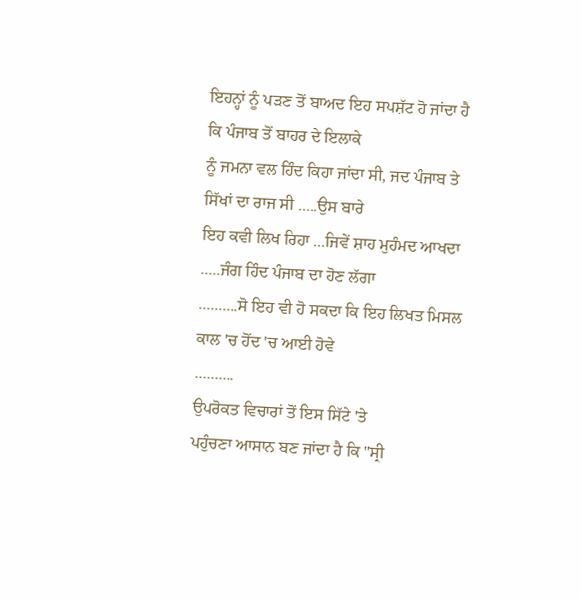ਇਹਨ੍ਹਾਂ ਨੂੰ ਪੜਣ ਤੋਂ ਬਾਅਦ ਇਹ ਸਪਸ਼ੱਟ ਹੋ ਜਾਂਦਾ ਹੈ ਕਿ ਪੰਜਾਬ ਤੋਂ ਬਾਹਰ ਦੇ ਇਲਾਕੇ
ਨੂੰ ਜਮਨਾ ਵਲ ਹਿੰਦ ਕਿਹਾ ਜਾਂਦਾ ਸੀ, ਜਦ ਪੰਜਾਬ ਤੇ ਸਿੱਖਾਂ ਦਾ ਰਾਜ ਸੀ .....ਉਸ ਬਾਰੇ
ਇਹ ਕਵੀ ਲਿਖ ਰਿਹਾ ...ਜਿਵੇਂ ਸ਼ਾਹ ਮੁਹੰਮਦ ਆਖਦਾ .....ਜੰਗ ਹਿੰਦ ਪੰਜਾਬ ਦਾ ਹੋਣ ਲੱਗਾ
..........ਸੋ ਇਹ ਵੀ ਹੋ ਸਕਦਾ ਕਿ ਇਹ ਲਿਖਤ ਮਿਸਲ ਕਾਲ 'ਚ ਹੋਂਦ 'ਚ ਆਈ ਹੋਵੇ
..........
ਉਪਰੋਕਤ ਵਿਚਾਰਾਂ ਤੋਂ ਇਸ ਸਿੱਟੇ 'ਤੇ
ਪਹੁੰਚਣਾ ਆਸਾਨ ਬਣ ਜਾਂਦਾ ਹੈ ਕਿ "ਸ੍ਰੀ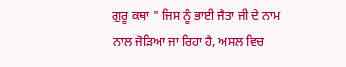ਗੁਰੂ ਕਥਾ " ਜਿਸ ਨੂੰ ਭਾਈ ਜੈਤਾ ਜੀ ਦੇ ਨਾਮ
ਨਾਲ ਜੋੜਿਆ ਜਾ ਰਿਹਾ ਹੈ, ਅਸਲ ਵਿਚ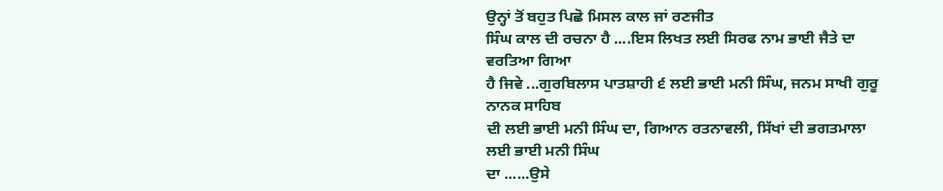ਉਨ੍ਹਾਂ ਤੋਂ ਬਹੁਤ ਪਿਛੋ ਮਿਸਲ ਕਾਲ ਜਾਂ ਰਣਜੀਤ
ਸਿੰਘ ਕਾਲ ਦੀ ਰਚਨਾ ਹੈ ....ਇਸ ਲਿਖਤ ਲਈ ਸਿਰਫ ਨਾਮ ਭਾਈ ਜੈਤੇ ਦਾ ਵਰਤਿਆ ਗਿਆ
ਹੈ ਜਿਵੇ ...ਗੁਰਬਿਲਾਸ ਪਾਤਸ਼ਾਹੀ ੬ ਲਈ ਭਾਈ ਮਨੀ ਸਿੰਘ, ਜਨਮ ਸਾਖੀ ਗੁਰੂ ਨਾਨਕ ਸਾਹਿਬ
ਦੀ ਲਈ ਭਾਈ ਮਨੀ ਸਿੰਘ ਦਾ, ਗਿਆਨ ਰਤਨਾਵਲੀ, ਸਿੱਖਾਂ ਦੀ ਭਗਤਮਾਲਾ ਲਈ ਭਾਈ ਮਨੀ ਸਿੰਘ
ਦਾ ......ਉਸੇ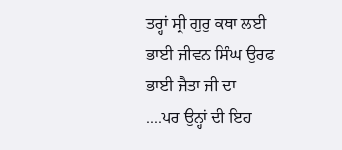ਤਰ੍ਹਾਂ ਸ੍ਰੀ ਗੁਰੁ ਕਥਾ ਲਈ ਭਾਈ ਜੀਵਨ ਸਿੰਘ ਉਰਫ ਭਾਈ ਜੈਤਾ ਜੀ ਦਾ
....ਪਰ ਉਨ੍ਹਾਂ ਦੀ ਇਹ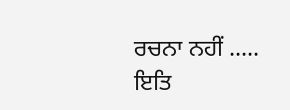ਰਚਨਾ ਨਹੀਂ .....
ਇਤਿ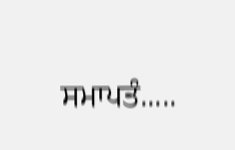ਸਮਾਪਤੰ.....